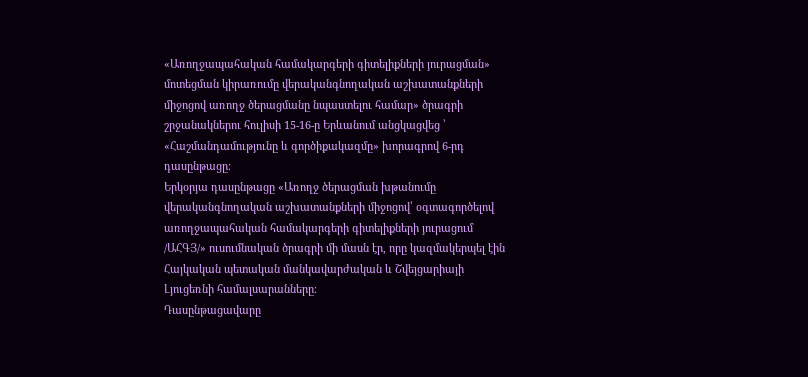«Առողջապահական համակարգերի գիտելիքների յուրացման» մոտեցման կիրառումը վերականգնողական աշխատանքների միջոցով առողջ ծերացմանը նպաստելու համար» ծրագրի շրջանակներու հուլիսի 15-16-ը Երևանում անցկացվեց ՝ «Հաշմանդամությունը և գործիքակազմը» խորագրով 6-րդ դասընթացը։
Երկօրյա դասընթացը «Առողջ ծերացման խթանումը վերականգնողական աշխատանքների միջոցով՝ օգտագործելով առողջապահական համակարգերի գիտելիքների յուրացում /ԱՀԳՅ/» ուսումնական ծրագրի մի մասն էր, որը կազմակերպել էին Հայկական պետական մանկավարժական և Շվեյցարիայի Լյուցեռնի համալսարանները։
Դասընթացավարը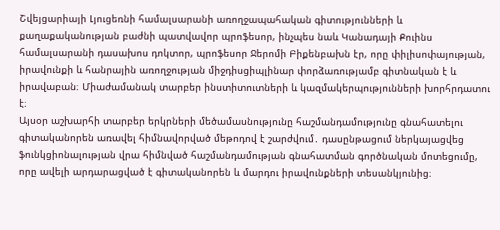Շվեյցարիայի Լյուցեռնի համալսարանի առողջապահական գիտությունների և քաղաքականության բաժնի պատվավոր պրոֆեսոր, ինչպես նաև Կանադայի Քուինս համալսարանի դասախոս դոկտոր, պրոֆեսոր Ջերոմի Բիքենբախն էր, որը փիլիսոփայության, իրավունքի և հանրային առողջության միջդիսցիպլինար փորձառությամբ գիտնական է և իրավաբան։ Միաժամանակ տարբեր ինստիտուտների և կազմակերպությունների խորհրդատու է։
Այսօր աշխարհի տարբեր երկրների մեծամասնությունը հաշմանդամությունը գնահատելու գիտականորեն առավել հիմնավորված մեթոդով է շարժվում․ դասընթացում ներկայացվեց ֆունկցիոնալության վրա հիմնված հաշմանդամության գնահատման գործնական մոտեցումը, որը ավելի արդարացված է գիտականորեն և մարդու իրավունքների տեսանկյունից։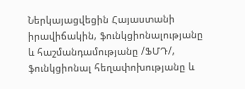Ներկայացվեցին Հայաստանի իրավիճակին, ֆունկցիոնալությանը և հաշմանդամությանը /ՖՄԴ/, ֆունկցիոնալ հեղափոխությանը և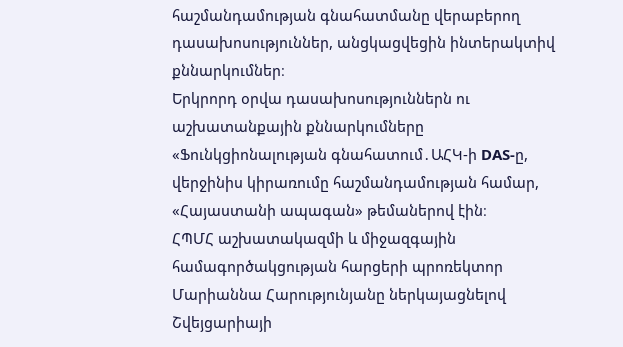հաշմանդամության գնահատմանը վերաբերող դասախոսություններ, անցկացվեցին ինտերակտիվ քննարկումներ։
Երկրորդ օրվա դասախոսություններն ու աշխատանքային քննարկումները «Ֆունկցիոնալության գնահատում․ԱՀԿ-ի DAS-ը, վերջինիս կիրառումը հաշմանդամության համար, «Հայաստանի ապագան» թեմաներով էին։
ՀՊՄՀ աշխատակազմի և միջազգային համագործակցության հարցերի պրոռեկտոր Մարիաննա Հարությունյանը ներկայացնելով Շվեյցարիայի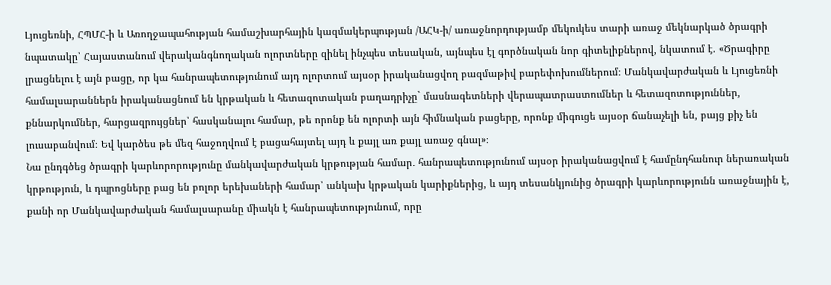Լյուցեռնի, ՀՊՄՀ-ի և Առողջապահության համաշխարհային կազմակերպության /ԱՀԿ-ի/ առաջնորդությամբ մեկուկես տարի առաջ մեկնարկած ծրագրի նպատակը՝ Հայաստանում վերականգնողական ոլորտները զինել ինչպես տեսական, այնպես էլ գործնական նոր գիտելիքներով, նկատում է. «Ծրագիրը լրացնելու է այն բացը, որ կա հանրապետությունում այդ ոլորտում այսօր իրականացվող բազմաթիվ բարեփոխումներում։ Մանկավարժական և Լյուցեռնի համալսարաններն իրականացնում են կրթական և հետազոտական բաղադրիչը` մասնագետների վերապատրաստումներ և հետազոտություններ, քննարկումներ, հարցազրույցներ՝ հասկանալու համար, թե որոնք են ոլորտի այն հիմնական բացերը, որոնք միգուցե այսօր ճանաչելի են, բայց քիչ են լուսաբանվում։ Եվ կարծես թե մեզ հաջողվում է բացահայտել այդ և քայլ առ քայլ առաջ գնալ»։
Նա ընդգծեց ծրագրի կարևորորությունը մանկավարժական կրթության համար․ հանրապետությունում այսօր իրականացվում է համընդհանուր ներառական կրթություն, և դպրոցները բաց են բոլոր երեխաների համար՝ անկախ կրթական կարիքներից, և այդ տեսանկյունից ծրագրի կարևորությունն առաջնային է, քանի որ Մանկավարժական համալսարանը միակն է հանրապետությունում, որը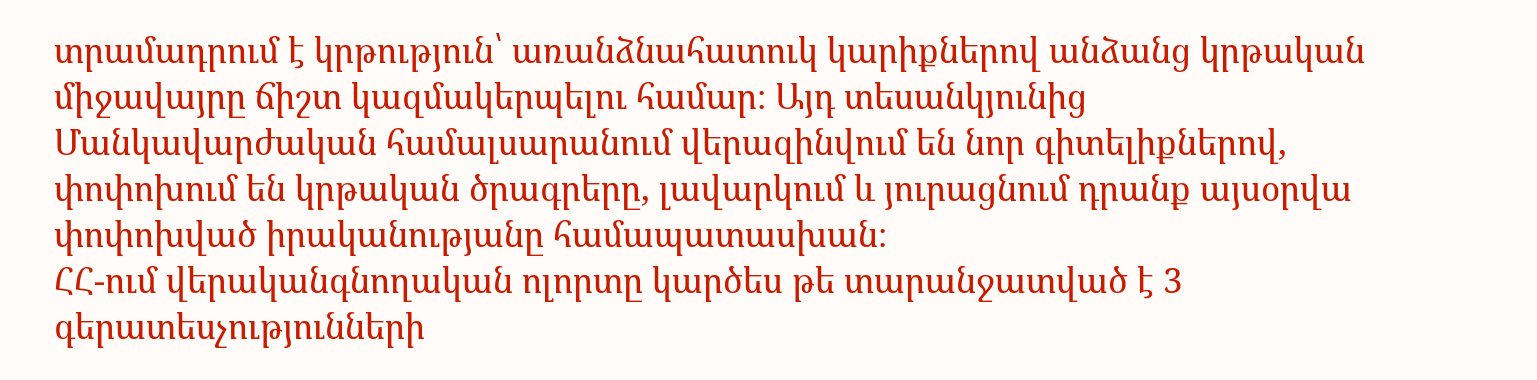տրամադրում է կրթություն՝ առանձնահատուկ կարիքներով անձանց կրթական միջավայրը ճիշտ կազմակերպելու համար։ Այդ տեսանկյունից Մանկավարժական համալսարանում վերազինվում են նոր գիտելիքներով, փոփոխում են կրթական ծրագրերը, լավարկում և յուրացնում դրանք այսօրվա փոփոխված իրականությանը համապատասխան։
ՀՀ-ում վերականգնողական ոլորտը կարծես թե տարանջատված է 3 գերատեսչությունների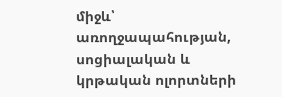միջև՝ առողջապահության, սոցիալական և կրթական ոլորտների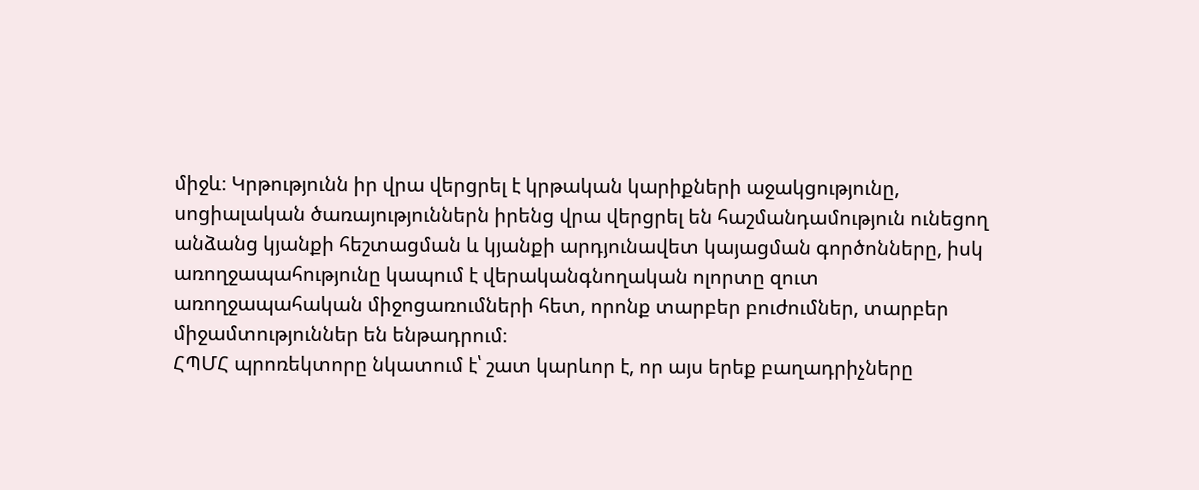միջև։ Կրթությունն իր վրա վերցրել է կրթական կարիքների աջակցությունը, սոցիալական ծառայություններն իրենց վրա վերցրել են հաշմանդամություն ունեցող անձանց կյանքի հեշտացման և կյանքի արդյունավետ կայացման գործոնները, իսկ առողջապահությունը կապում է վերականգնողական ոլորտը զուտ առողջապահական միջոցառումների հետ, որոնք տարբեր բուժումներ, տարբեր միջամտություններ են ենթադրում։
ՀՊՄՀ պրոռեկտորը նկատում է՝ շատ կարևոր է, որ այս երեք բաղադրիչները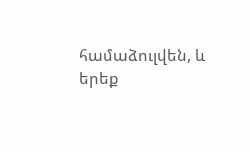համաձուլվեն, և երեք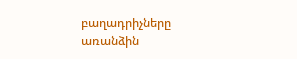բաղադրիչները առանձին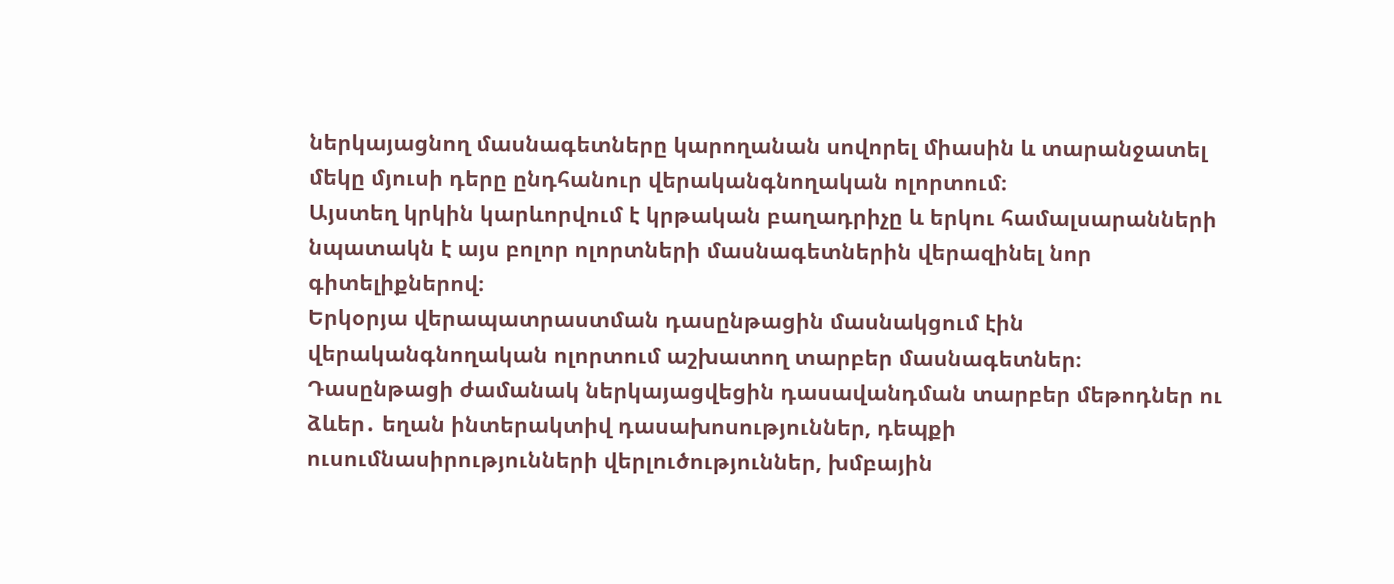ներկայացնող մասնագետները կարողանան սովորել միասին և տարանջատել մեկը մյուսի դերը ընդհանուր վերականգնողական ոլորտում։
Այստեղ կրկին կարևորվում է կրթական բաղադրիչը և երկու համալսարանների նպատակն է այս բոլոր ոլորտների մասնագետներին վերազինել նոր գիտելիքներով։
Երկօրյա վերապատրաստման դասընթացին մասնակցում էին վերականգնողական ոլորտում աշխատող տարբեր մասնագետներ։ Դասընթացի ժամանակ ներկայացվեցին դասավանդման տարբեր մեթոդներ ու ձևեր․ եղան ինտերակտիվ դասախոսություններ, դեպքի ուսումնասիրությունների վերլուծություններ, խմբային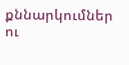քննարկումներ ու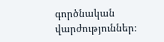գործնական վարժություններ։